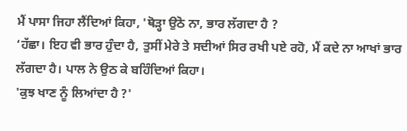ਮੈਂ ਪਾਸਾ ਜਿਹਾ ਲੈਂਦਿਆਂ ਕਿਹਾ, 'ਥੋੜ੍ਹਾ ਉਠੋ ਨਾ, ਭਾਰ ਲੱਗਦਾ ਹੈ ?
‘ਹੱਛਾ। ਇਹ ਵੀ ਭਾਰ ਹੁੰਦਾ ਹੈ, ਤੁਸੀਂ ਮੇਰੇ ਤੇ ਸਦੀਆਂ ਸਿਰ ਰਖੀ ਪਏ ਰਹੋ, ਮੈਂ ਕਦੇ ਨਾ ਆਖਾਂ ਭਾਰ ਲੱਗਦਾ ਹੈ। ਪਾਲ ਨੇ ਉਠ ਕੇ ਬਹਿੰਦਿਆਂ ਕਿਹਾ।
'ਕੁਝ ਖਾਣ ਨੂੰ ਲਿਆਂਦਾ ਹੈ ?'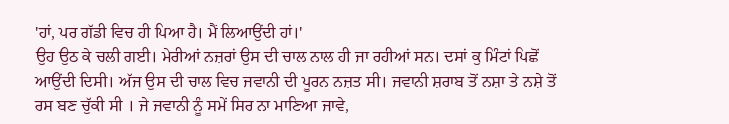'ਹਾਂ, ਪਰ ਗੱਡੀ ਵਿਚ ਹੀ ਪਿਆ ਹੈ। ਮੈਂ ਲਿਆਉਂਦੀ ਹਾਂ।'
ਉਹ ਉਠ ਕੇ ਚਲੀ ਗਈ। ਮੇਰੀਆਂ ਨਜ਼ਰਾਂ ਉਸ ਦੀ ਚਾਲ ਨਾਲ ਹੀ ਜਾ ਰਹੀਆਂ ਸਨ। ਦਸਾਂ ਕੁ ਮਿੰਟਾਂ ਪਿਛੋਂ ਆਉਂਦੀ ਦਿਸੀ। ਅੱਜ ਉਸ ਦੀ ਚਾਲ ਵਿਚ ਜਵਾਨੀ ਦੀ ਪੂਰਨ ਨਜ਼ਤ ਸੀ। ਜਵਾਨੀ ਸ਼ਰਾਬ ਤੋਂ ਨਸ਼ਾ ਤੇ ਨਸ਼ੇ ਤੋਂ ਰਸ ਬਣ ਚੁੱਕੀ ਸੀ । ਜੇ ਜਵਾਨੀ ਨੂੰ ਸਮੇਂ ਸਿਰ ਨਾ ਮਾਣਿਆ ਜਾਵੇ,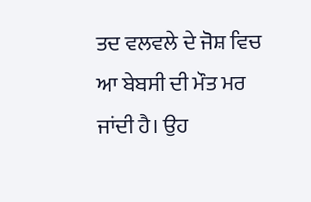ਤਦ ਵਲਵਲੇ ਦੇ ਜੋਸ਼ ਵਿਚ ਆ ਬੇਬਸੀ ਦੀ ਮੌਤ ਮਰ ਜਾਂਦੀ ਹੈ। ਉਹ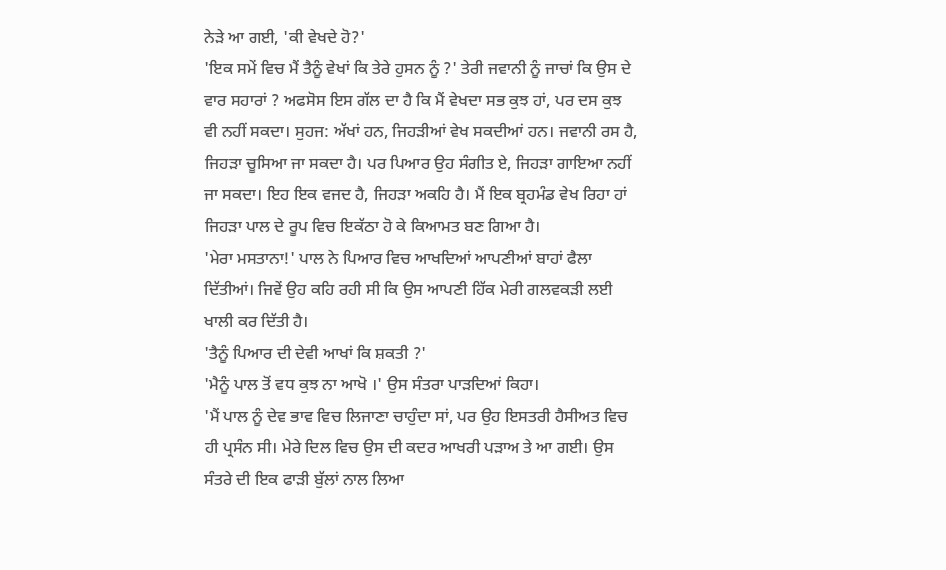ਨੇੜੇ ਆ ਗਈ, 'ਕੀ ਵੇਖਦੇ ਹੋ?'
'ਇਕ ਸਮੇਂ ਵਿਚ ਮੈਂ ਤੈਨੂੰ ਵੇਖਾਂ ਕਿ ਤੇਰੇ ਹੁਸਨ ਨੂੰ ?' ਤੇਰੀ ਜਵਾਨੀ ਨੂੰ ਜਾਚਾਂ ਕਿ ਉਸ ਦੇ ਵਾਰ ਸਹਾਰਾਂ ? ਅਫਸੋਸ ਇਸ ਗੱਲ ਦਾ ਹੈ ਕਿ ਮੈਂ ਵੇਖਦਾ ਸਭ ਕੁਝ ਹਾਂ, ਪਰ ਦਸ ਕੁਝ ਵੀ ਨਹੀਂ ਸਕਦਾ। ਸੁਹਜ: ਅੱਖਾਂ ਹਨ, ਜਿਹੜੀਆਂ ਵੇਖ ਸਕਦੀਆਂ ਹਨ। ਜਵਾਨੀ ਰਸ ਹੈ, ਜਿਹੜਾ ਚੂਸਿਆ ਜਾ ਸਕਦਾ ਹੈ। ਪਰ ਪਿਆਰ ਉਹ ਸੰਗੀਤ ਏ, ਜਿਹੜਾ ਗਾਇਆ ਨਹੀਂ ਜਾ ਸਕਦਾ। ਇਹ ਇਕ ਵਜਦ ਹੈ, ਜਿਹੜਾ ਅਕਹਿ ਹੈ। ਮੈਂ ਇਕ ਬ੍ਰਹਮੰਡ ਵੇਖ ਰਿਹਾ ਹਾਂ ਜਿਹੜਾ ਪਾਲ ਦੇ ਰੂਪ ਵਿਚ ਇਕੱਠਾ ਹੋ ਕੇ ਕਿਆਮਤ ਬਣ ਗਿਆ ਹੈ।
'ਮੇਰਾ ਮਸਤਾਨਾ!' ਪਾਲ ਨੇ ਪਿਆਰ ਵਿਚ ਆਖਦਿਆਂ ਆਪਣੀਆਂ ਬਾਹਾਂ ਫੈਲਾ ਦਿੱਤੀਆਂ। ਜਿਵੇਂ ਉਹ ਕਹਿ ਰਹੀ ਸੀ ਕਿ ਉਸ ਆਪਣੀ ਹਿੱਕ ਮੇਰੀ ਗਲਵਕੜੀ ਲਈ ਖਾਲੀ ਕਰ ਦਿੱਤੀ ਹੈ।
'ਤੈਨੂੰ ਪਿਆਰ ਦੀ ਦੇਵੀ ਆਖਾਂ ਕਿ ਸ਼ਕਤੀ ?'
'ਮੈਨੂੰ ਪਾਲ ਤੋਂ ਵਧ ਕੁਝ ਨਾ ਆਖੋ ।' ਉਸ ਸੰਤਰਾ ਪਾੜਦਿਆਂ ਕਿਹਾ।
'ਮੈਂ ਪਾਲ ਨੂੰ ਦੇਵ ਭਾਵ ਵਿਚ ਲਿਜਾਣਾ ਚਾਹੁੰਦਾ ਸਾਂ, ਪਰ ਉਹ ਇਸਤਰੀ ਹੈਸੀਅਤ ਵਿਚ ਹੀ ਪ੍ਰਸੰਨ ਸੀ। ਮੇਰੇ ਦਿਲ ਵਿਚ ਉਸ ਦੀ ਕਦਰ ਆਖਰੀ ਪੜਾਅ ਤੇ ਆ ਗਈ। ਉਸ ਸੰਤਰੇ ਦੀ ਇਕ ਫਾੜੀ ਬੁੱਲਾਂ ਨਾਲ ਲਿਆ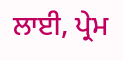ਲਾਈ, ਪ੍ਰੇਮ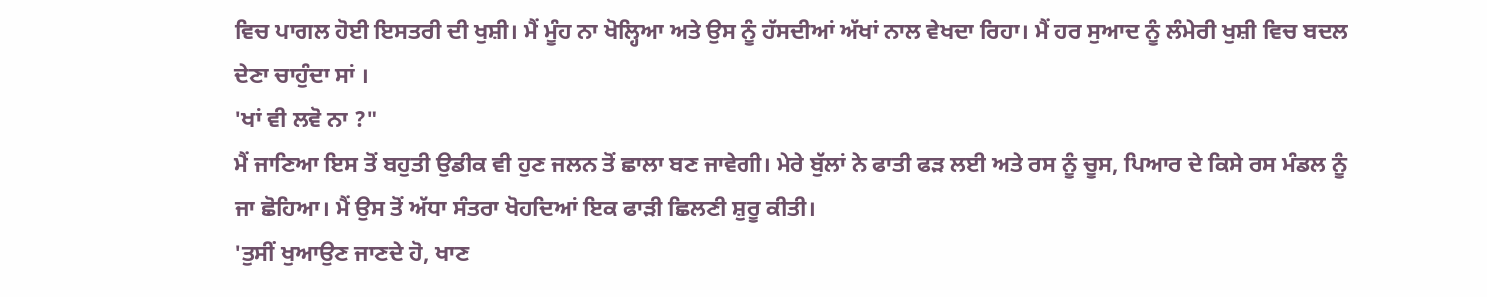ਵਿਚ ਪਾਗਲ ਹੋਈ ਇਸਤਰੀ ਦੀ ਖੁਸ਼ੀ। ਮੈਂ ਮੂੰਹ ਨਾ ਖੋਲ੍ਹਿਆ ਅਤੇ ਉਸ ਨੂੰ ਹੱਸਦੀਆਂ ਅੱਖਾਂ ਨਾਲ ਵੇਖਦਾ ਰਿਹਾ। ਮੈਂ ਹਰ ਸੁਆਦ ਨੂੰ ਲੰਮੇਰੀ ਖੁਸ਼ੀ ਵਿਚ ਬਦਲ ਦੇਣਾ ਚਾਹੁੰਦਾ ਸਾਂ ।
'ਖਾਂ ਵੀ ਲਵੋ ਨਾ ?"
ਮੈਂ ਜਾਣਿਆ ਇਸ ਤੋਂ ਬਹੁਤੀ ਉਡੀਕ ਵੀ ਹੁਣ ਜਲਨ ਤੋਂ ਛਾਲਾ ਬਣ ਜਾਵੇਗੀ। ਮੇਰੇ ਬੁੱਲਾਂ ਨੇ ਫਾਤੀ ਫੜ ਲਈ ਅਤੇ ਰਸ ਨੂੰ ਚੂਸ, ਪਿਆਰ ਦੇ ਕਿਸੇ ਰਸ ਮੰਡਲ ਨੂੰ ਜਾ ਛੋਹਿਆ। ਮੈਂ ਉਸ ਤੋਂ ਅੱਧਾ ਸੰਤਰਾ ਖੋਹਦਿਆਂ ਇਕ ਫਾੜੀ ਛਿਲਣੀ ਸ਼ੁਰੂ ਕੀਤੀ।
'ਤੁਸੀਂ ਖੁਆਉਣ ਜਾਣਦੇ ਹੋ, ਖਾਣ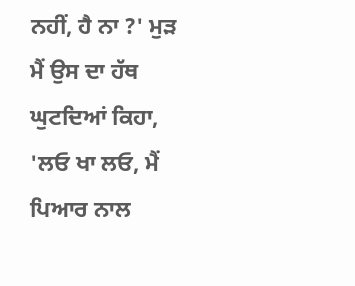ਨਹੀਂ, ਹੈ ਨਾ ?' ਮੁੜ ਮੈਂ ਉਸ ਦਾ ਹੱਥ ਘੁਟਦਿਆਂ ਕਿਹਾ, 'ਲਓ ਖਾ ਲਓ, ਮੈਂ ਪਿਆਰ ਨਾਲ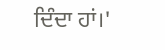ਦਿੰਦਾ ਹਾਂ।'